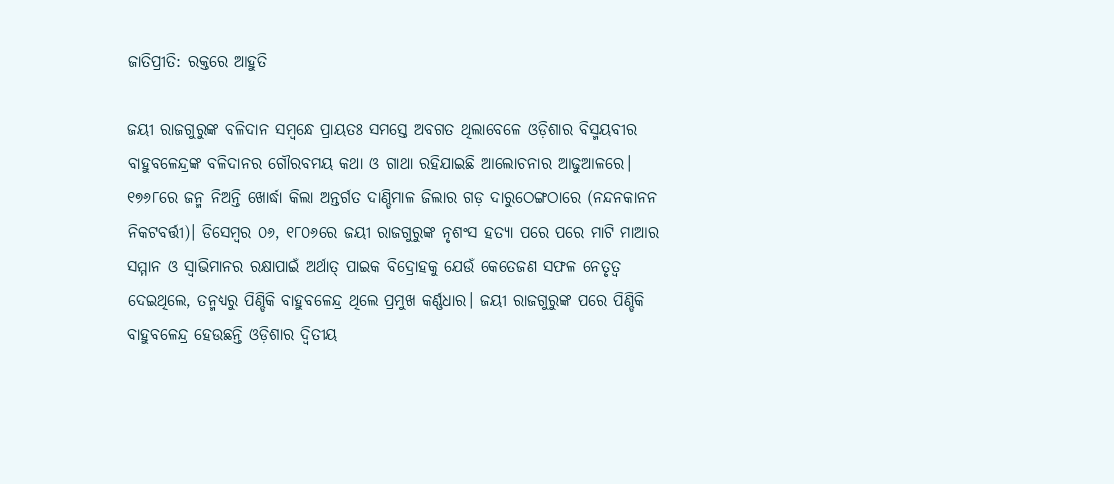ଜାତିପ୍ରୀତି: ରକ୍ତରେ ଆହୁତି

ଜୟୀ ରାଜଗୁରୁଙ୍କ ବଳିଦାନ ସମ୍ବନ୍ଧେ ପ୍ରାୟତଃ ସମସ୍ତେ ଅବଗତ ଥିଲାବେଳେ ଓଡ଼ିଶାର ବିସ୍ମୟବୀର ବାହୁବଳେନ୍ଦ୍ରଙ୍କ ବଳିଦାନର ଗୌରବମୟ କଥା ଓ ଗାଥା ରହିଯାଇଛି ଆଲୋଚନାର ଆଢୁଆଳରେ। ୧୭୬୮ରେ ଜନ୍ମ ନିଅନ୍ତି ଖୋର୍ଦ୍ଧା କିଲା ଅନ୍ତର୍ଗତ ଦାଣ୍ଡିମାଳ ଜିଲାର ଗଡ଼ ଦାରୁଠେଙ୍ଗଠାରେ (ନନ୍ଦନକାନନ ନିକଟବର୍ତ୍ତୀ)। ଡିସେମ୍ବର ୦୬, ୧୮୦୬ରେ ଜୟୀ ରାଜଗୁରୁଙ୍କ ନୃଶଂସ ହତ୍ୟା ପରେ ପରେ ମାଟି ମାଆର ସମ୍ମାନ ଓ ସ୍ବାଭିମାନର ରକ୍ଷାପାଇଁ ଅର୍ଥାତ୍‌ ପାଇକ ବିଦ୍ରୋହକୁ ଯେଉଁ କେତେଜଣ ସଫଳ ନେତୃତ୍ୱ ଦେଇଥିଲେ, ତନ୍ମଧ୍ୟରୁ ପିଣ୍ଡିକି ବାହୁବଳେନ୍ଦ୍ର ଥିଲେ ପ୍ରମୁଖ କର୍ଣ୍ଣଧାର। ଜୟୀ ରାଜଗୁରୁଙ୍କ ପରେ ପିଣ୍ଡିକି ବାହୁବଳେନ୍ଦ୍ର ହେଉଛନ୍ତି ଓଡ଼ିଶାର ଦ୍ୱିତୀୟ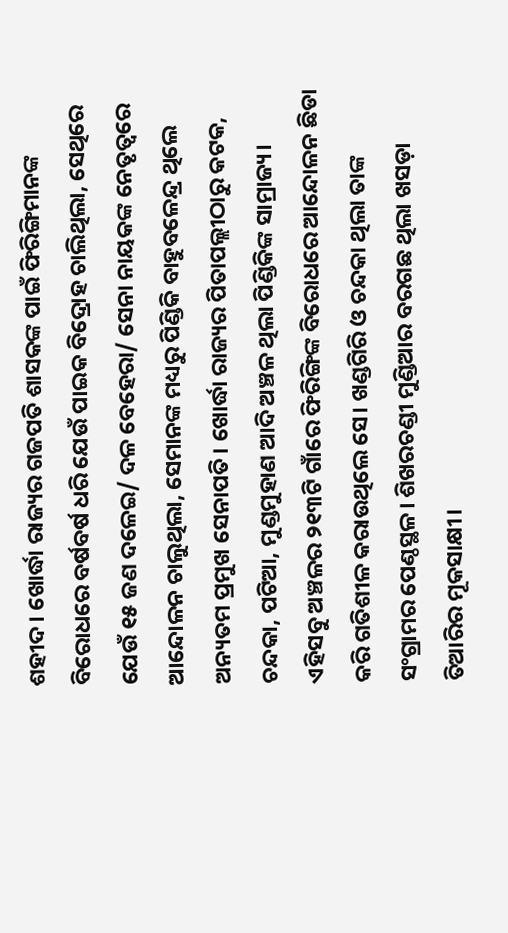ଶହୀଦ। ଖୋର୍ଦ୍ଧା ରାଜ୍ୟର ଗଜପତି ଶାସକଙ୍କ ପାଇଁ ଫିରିଙ୍ଗିମାନଙ୍କ ବିରୋଧରେ ବର୍ଷବର୍ଷ ଧରି ଯେଉଁ ପାଇକ ବିଦ୍ରୋହ ଚାଲିଥିଲା, ସେଥିରେ ଯେଉଁ ୧୫ ଜଣ ଦଳେଇ/ ଦଳ ବେହେରା/ ସେନା ନାୟକଙ୍କ ନେତୃତ୍ୱରେ ଆନ୍ଦୋଳନ ଚାଲୁଥିଲା, ସେମାନଙ୍କ ମଧ୍ୟରୁ ପିଣ୍ଡିକି ବାହୁବଳେନ୍ଦ୍ର ଥିଲେ ଅନ୍ୟତମ ପ୍ରମୁଖ ସେନାପତି। ଖୋର୍ଦ୍ଧା ରାଜ୍ୟର ପିତାପଲ୍ଲୀଠାରୁ କଟକ, ଚନ୍ଦକା, ପଟିଆ, ମୁଣ୍ଡମୁହାଣ ଆଦି ଅଞ୍ଚଳ ଥିଲା ପିଣ୍ଡିକିଙ୍କ ସାମ୍ରାଜ୍ୟ। ଏହିସବୁ ଅଞ୍ଚଳର ୨୧୩ଟି ଗାଁରେ ଫିରିଙ୍ଗିଙ୍କ ବିରୋଧରେ ଆନ୍ଦୋଳନ ଛିଡା କରି ଗତିଶୀଳ କରାଉଥିଲେ ସେ। ଖଣ୍ଡଗିରି ଓ ଚନ୍ଦକା ଥିଲା ତାଙ୍କ ସଂଗ୍ରାମର ପେଣ୍ଠସ୍ଥଳ। ଶିଖରଚଣ୍ଡୀ ମୁଣ୍ଡିଆର ବରଗଛ ଥିଲା ଖସଡ଼ା ତିଆରିର ମୂକସାକ୍ଷୀ।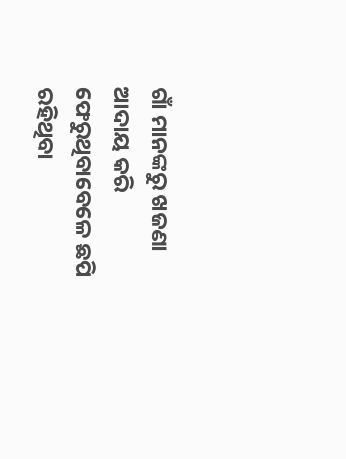ଗାଁ ମାନଙ୍କରୁ ଖଜଣା ଆଦାୟ କରି ଫେରୁଥିବାବେଳେ ଛପି ରହିଥିବା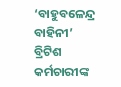‘ବାହୁବଳେନ୍ଦ୍ର ବାହିନୀ’ ବ୍ରିଟିଶ କର୍ମଚାରୀଙ୍କ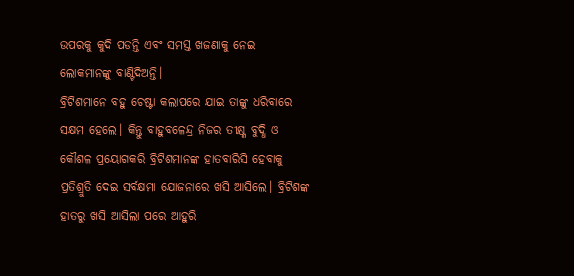ଉପରକୁ କୁଦି ପଡନ୍ତି ଏବଂ ସମସ୍ତ ଖଜଣାକୁ ନେଇ ଲୋକମାନଙ୍କୁ ବାଣ୍ଟିଦିଅନ୍ତି।
ବ୍ରିଟିଶମାନେ ବହୁ ଚେଷ୍ଟା କଲାପରେ ଯାଇ ତାଙ୍କୁ ଧରିବାରେ ସକ୍ଷମ ହେଲେ। କିନ୍ତୁ ବାହୁବଳେନ୍ଦ୍ର ନିଜର ତୀକ୍ଷ୍ଣ ବୁଦ୍ଧି ଓ କୌଶଳ ପ୍ରୟୋଗକରି ବ୍ରିଟିଶମାନଙ୍କ ହାତବାରିସି ହେବାକୁ ପ୍ରତିଶ୍ରୁତି ଦେଇ ସର୍ବକ୍ଷମା ଯୋଜନାରେ ଖସି ଆସିଲେ। ବ୍ରିଟିଶଙ୍କ ହାତରୁ ଖସି ଆସିଲା ପରେ ଆହୁରି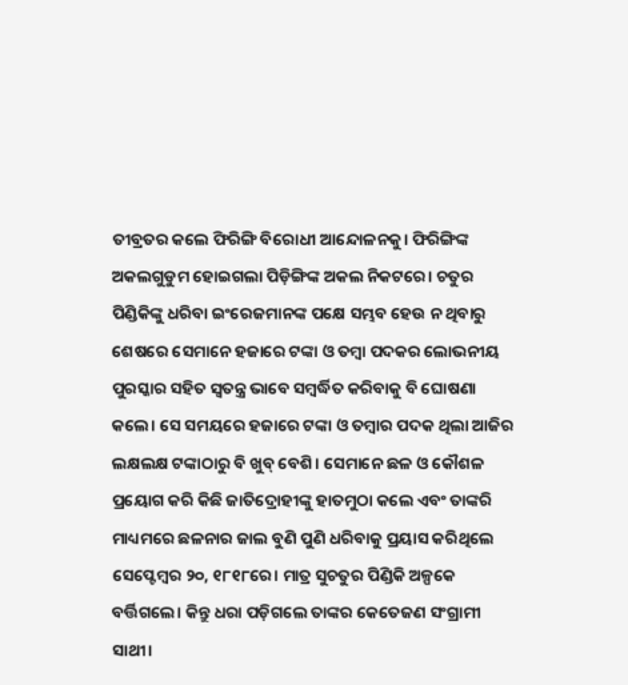ତୀବ୍ରତର କଲେ ଫିରିଙ୍ଗି ବିରୋଧୀ ଆନ୍ଦୋଳନକୁ। ଫିରିଙ୍ଗିଙ୍କ ଅକଲଗୁଡୁମ ହୋଇଗଲା ପିଡ଼ିଙ୍ଗିଙ୍କ ଅକଲ ନିକଟରେ। ଚତୁର ପିଣ୍ଡିକିଙ୍କୁ ଧରିବା ଇଂରେଜମାନଙ୍କ ପକ୍ଷେ ସମ୍ଭବ ହେଉ ନ ଥିବାରୁ ଶେଷରେ ସେମାନେ ହଜାରେ ଟଙ୍କା ଓ ତମ୍ବା ପଦକର ଲୋଭନୀୟ ପୁରସ୍କାର ସହିତ ସ୍ବତନ୍ତ୍ର ଭାବେ ସମ୍ବର୍ଦ୍ଧିତ କରିବାକୁ ବି ଘୋଷଣା କଲେ। ସେ ସମୟରେ ହଜାରେ ଟଙ୍କା ଓ ତମ୍ବାର ପଦକ ଥିଲା ଆଜିର ଲକ୍ଷଲକ୍ଷ ଟଙ୍କାଠାରୁ ବି ଖୁବ୍‌ ବେଶି। ସେମାନେ ଛଳ ଓ କୌଶଳ ପ୍ରୟୋଗ କରି କିଛି ଜାତିଦ୍ରୋହୀଙ୍କୁ ହାତମୁଠା କଲେ ଏବଂ ତାଙ୍କରି ମାଧ୍ୟମରେ ଛଳନାର ଜାଲ ବୁଣି ପୁଣି ଧରିବାକୁ ପ୍ରୟାସ କରିଥିଲେ ସେପ୍ଟେମ୍ବର ୨୦, ୧୮୧୮ରେ। ମାତ୍ର ସୁଚତୁର ପିଣ୍ଡିକି ଅଳ୍ପକେ ବର୍ତ୍ତିଗଲେ। କିନ୍ତୁ ଧରା ପଡ଼ିଗଲେ ତାଙ୍କର କେତେଜଣ ସଂଗ୍ରାମୀ ସାଥୀ।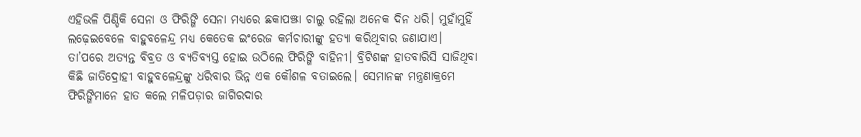ଏହିଭଳି ପିଣ୍ଡିକି ସେନା ଓ ଫିରିଙ୍ଗି ସେନା ମଧ୍ୟରେ ଛକାପଞ୍ଝା ଚାଲୁ ରହିଲା ଅନେକ ଦିନ ଧରି। ମୁହାଁମୁହିଁ ଲଢ଼େଇବେଳେ ବାହୁବଳେନ୍ଦ୍ର ମଧ୍ୟ କେତେକ ଇଂରେଜ କର୍ମଚାରୀଙ୍କୁ ହତ୍ୟା କରିଥିବାର ଜଣାଯାଏ। ତା’ପରେ ଅତ୍ୟନ୍ତ ବିବ୍ରତ ଓ ବ୍ୟତିବ୍ୟସ୍ତ ହୋଇ ଉଠିଲେ ଫିରିଙ୍ଗି ବାହିନୀ। ବ୍ରିଟିଶଙ୍କ ହାତବାରିସି ସାଜିଥିବା କିଛି ଜାତିଦ୍ରୋହୀ ବାହୁବଳେନ୍ଦ୍ରଙ୍କୁ ଧରିବାର ଭିନ୍ନ ଏକ କୌଶଳ ବତାଇଲେ। ସେମାନଙ୍କ ମନ୍ତ୍ରଣାକ୍ରମେ ଫିରିଙ୍ଗିମାନେ ହାତ କଲେ ମଳିପଡ଼ାର ଜାଗିରଦାର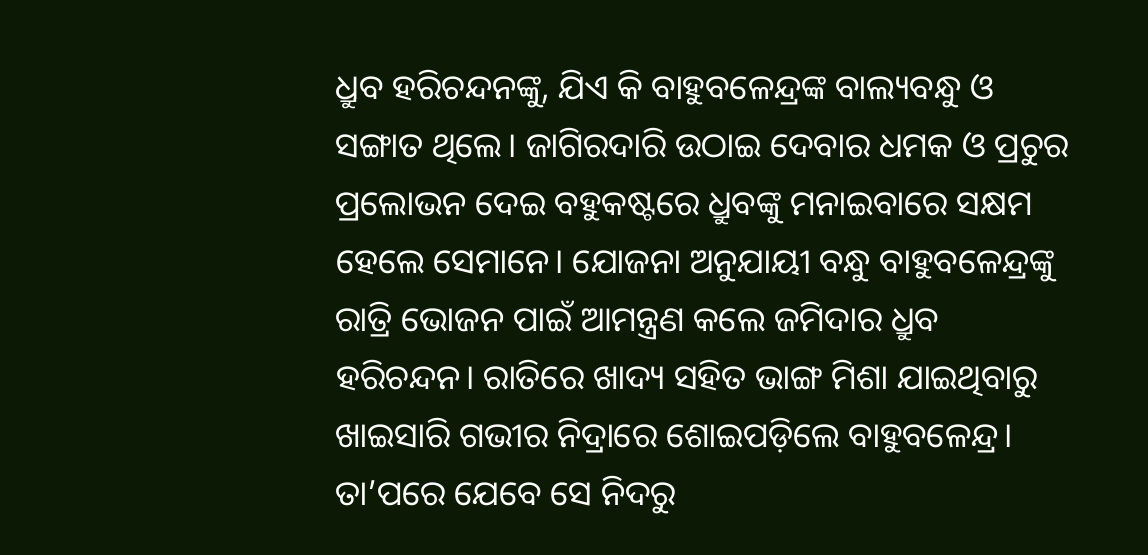ଧ୍ରୁବ ହରିଚନ୍ଦନଙ୍କୁ, ଯିଏ କି ବାହୁବଳେନ୍ଦ୍ରଙ୍କ ବାଲ୍ୟବନ୍ଧୁ ଓ ସଙ୍ଗାତ ଥିଲେ। ଜାଗିରଦାରି ଉଠାଇ ଦେବାର ଧମକ ଓ ପ୍ରଚୁର ପ୍ରଲୋଭନ ଦେଇ ବହୁକଷ୍ଟରେ ଧ୍ରୁବଙ୍କୁ ମନାଇବାରେ ସକ୍ଷମ ହେଲେ ସେମାନେ। ଯୋଜନା ଅନୁଯାୟୀ ବନ୍ଧୁ ବାହୁବଳେନ୍ଦ୍ରଙ୍କୁ ରାତ୍ରି ଭୋଜନ ପାଇଁ ଆମନ୍ତ୍ରଣ କଲେ ଜମିଦାର ଧ୍ରୁବ ହରିଚନ୍ଦନ। ରାତିରେ ଖାଦ୍ୟ ସହିତ ଭାଙ୍ଗ ମିଶା ଯାଇଥିବାରୁ ଖାଇସାରି ଗଭୀର ନିଦ୍ରାରେ ଶୋଇପଡ଼ିଲେ ବାହୁବଳେନ୍ଦ୍ର। ତା’ପରେ ଯେବେ ସେ ନିଦରୁ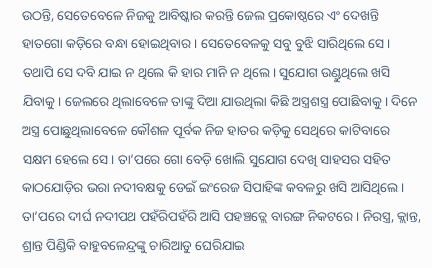ଉଠନ୍ତି, ସେତେବେଳେ ନିଜକୁ ଆବିଷ୍କାର କରନ୍ତି ଜେଲ ପ୍ରକୋଷ୍ଠରେ ଏଂ ଦେଖନ୍ତି ହାତଗୋ କଡ଼ିରେ ବନ୍ଧା ହୋଇଥିବାର। ସେତେବେଳକୁ ସବୁ ବୁଝି ସାରିଥିଲେ ସେ। ତଥାପି ସେ ଦବି ଯାଇ ନ ଥିଲେ କି ହାର ମାନି ନ ଥିଲେ। ସୁଯୋଗ ଉଣ୍ଡୁଥିଲେ ଖସି ଯିବାକୁ। ଜେଲରେ ଥିଲାବେଳେ ତାଙ୍କୁ ଦିଆ ଯାଉଥିଲା କିଛି ଅସ୍ତ୍ରଶସ୍ତ୍ର ପୋଛିବାକୁ। ଦିନେ ଅସ୍ତ୍ର ପୋଛୁଥିଲାବେଳେ କୌଶଳ ପୂର୍ବକ ନିଜ ହାତର କଡ଼ିକୁ ସେଥିରେ କାଟିବାରେ ସକ୍ଷମ ହେଲେ ସେ। ତା’ପରେ ଗୋ ବେଡ଼ି ଖୋଲି ସୁଯୋଗ ଦେଖି ସାହସର ସହିତ କାଠଯୋଡ଼ିର ଭରା ନଦୀବକ୍ଷକୁ ଡେଇଁ ଇଂରେଜ ସିପାହିଙ୍କ କବଳରୁ ଖସି ଆସିଥିଲେ । ତା’ପରେ ଦୀର୍ଘ ନଦୀପଥ ପହଁରିପହଁରି ଆସି ପହଞ୍ଚତ୍ଲେ ବାରଙ୍ଗ ନିକଟରେ। ନିରସ୍ତ୍ର, କ୍ଲାନ୍ତ, ଶ୍ରାନ୍ତ ପିଣ୍ଡିକି ବାହୁବଳେନ୍ଦ୍ରଙ୍କୁ ଚାରିଆଡୁ ଘେରିଯାଇ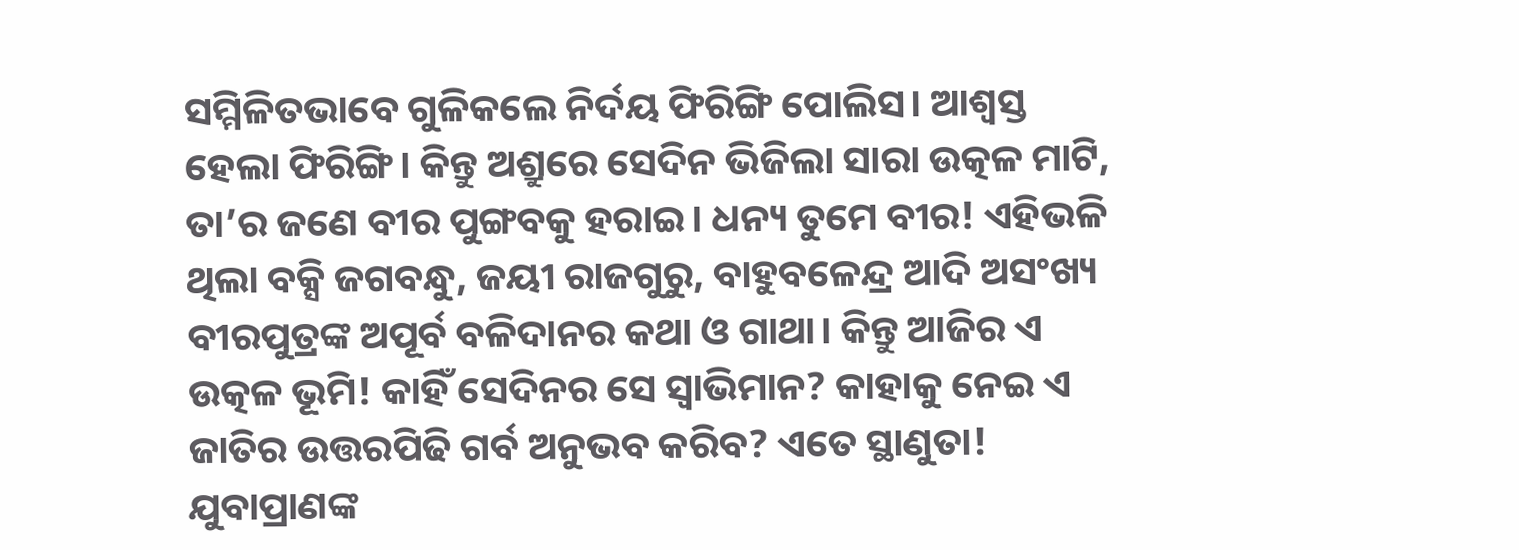ସମ୍ମିଳିତଭାବେ ଗୁଳିକଲେ ନିର୍ଦୟ ଫିରିଙ୍ଗି ପୋଲିସ। ଆଶ୍ୱସ୍ତ ହେଲା ଫିରିଙ୍ଗି। କିନ୍ତୁ ଅଶ୍ରୁରେ ସେଦିନ ଭିଜିଲା ସାରା ଉତ୍କଳ ମାଟି, ତା’ର ଜଣେ ବୀର ପୁଙ୍ଗବକୁ ହରାଇ। ଧନ୍ୟ ତୁମେ ବୀର! ଏହିଭଳି ଥିଲା ବକ୍ସି ଜଗବନ୍ଧୁ, ଜୟୀ ରାଜଗୁରୁ, ବାହୁବଳେନ୍ଦ୍ର ଆଦି ଅସଂଖ୍ୟ ବୀରପୁତ୍ରଙ୍କ ଅପୂର୍ବ ବଳିଦାନର କଥା ଓ ଗାଥା। କିନ୍ତୁ ଆଜିର ଏ ଉତ୍କଳ ଭୂମି! କାହିଁ ସେଦିନର ସେ ସ୍ବାଭିମାନ? କାହାକୁ ନେଇ ଏ ଜାତିର ଉତ୍ତରପିଢି ଗର୍ବ ଅନୁଭବ କରିବ? ଏତେ ସ୍ଥାଣୁତା! ଯୁବାପ୍ରାଣଙ୍କ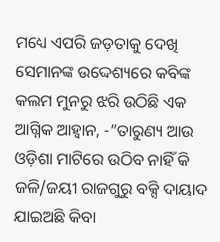ମଧ୍ୟେ ଏପରି ଜଡ଼ତାକୁ ଦେଖି ସେମାନଙ୍କ ଉଦ୍ଦେଶ୍ୟରେ କବିଙ୍କ କଲମ ମୁନରୁ ଝରି ଉଠିଛି ଏକ ଆଗ୍ନିକ ଆହ୍ବାନ, -”ତାରୁଣ୍ୟ ଆଉ ଓଡ଼ିଶା ମାଟିରେ ଉଠିବ ନାହିଁ କି ଜଳି/ଜୟୀ ରାଜଗୁରୁ ବକ୍ସି ଦାୟାଦ ଯାଇଅଛି କିବା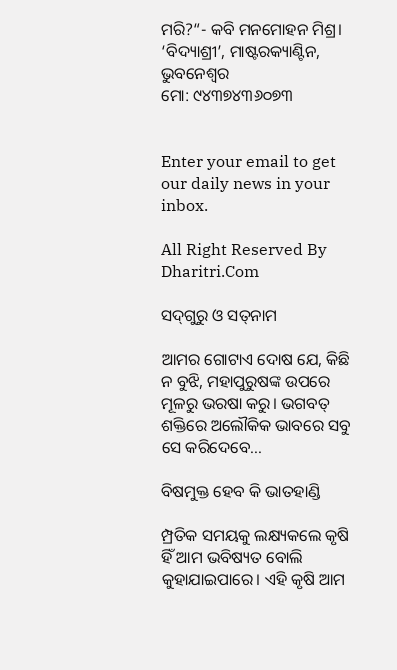ମରି?“- କବି ମନମୋହନ ମିଶ୍ର।
‘ବିଦ୍ୟାଶ୍ରୀ’, ମାଷ୍ଟରକ୍ୟାଣ୍ଟିନ, ଭୁବନେଶ୍ୱର
ମୋ: ୯୪୩୭୪୩୬୦୭୩


Enter your email to get our daily news in your inbox.

All Right Reserved By Dharitri.Com

ସଦ୍‌ଗୁରୁ ଓ ସତ୍‌ନାମ

ଆମର ଗୋଟାଏ ଦୋଷ ଯେ, କିଛି ନ ବୁଝି, ମହାପୁରୁଷଙ୍କ ଉପରେ ମୂଳରୁ ଭରଷା କରୁ। ଭଗବତ୍‌ ଶକ୍ତିରେ ଅଲୌକିକ ଭାବରେ ସବୁ ସେ କରିଦେବେ...

ବିଷମୁକ୍ତ ହେବ କି ଭାତହାଣ୍ଡି

ମ୍ପ୍ରତିକ ସମୟକୁ ଲକ୍ଷ୍ୟକଲେ କୃଷି ହିଁ ଆମ ଭବିଷ୍ୟତ ବୋଲି କୁହାଯାଇପାରେ। ଏହି କୃଷି ଆମ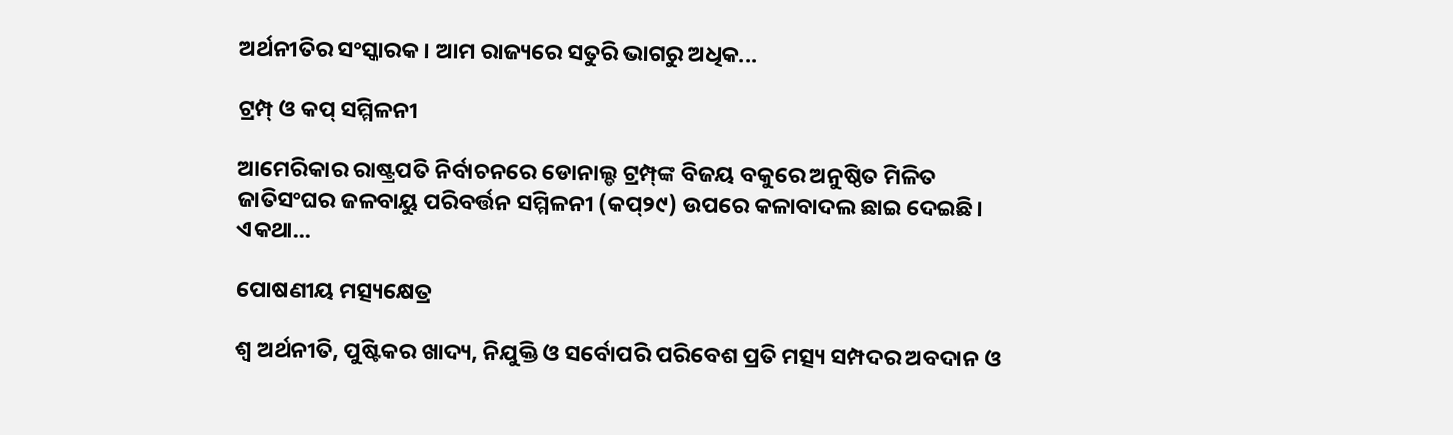ଅର୍ଥନୀତିର ସଂସ୍କାରକ। ଆମ ରାଜ୍ୟରେ ସତୁରି ଭାଗରୁ ଅଧିକ...

ଟ୍ରମ୍ପ୍‌ ଓ କପ୍‌ ସମ୍ମିଳନୀ

ଆମେରିକାର ରାଷ୍ଟ୍ରପତି ନିର୍ବାଚନରେ ଡୋନାଲ୍ଡ ଟ୍ରମ୍ପ୍‌ଙ୍କ ବିଜୟ ବକୁରେ ଅନୁଷ୍ଠିତ ମିଳିତ ଜାତିସଂଘର ଜଳବାୟୁ ପରିବର୍ତ୍ତନ ସମ୍ମିଳନୀ (କପ୍‌୨୯) ଉପରେ କଳାବାଦଲ ଛାଇ ଦେଇଛି। ଏକଥା...

ପୋଷଣୀୟ ମତ୍ସ୍ୟକ୍ଷେତ୍ର

ଶ୍ୱ ଅର୍ଥନୀତି, ପୁଷ୍ଟିକର ଖାଦ୍ୟ, ନିଯୁକ୍ତି ଓ ସର୍ବୋପରି ପରିବେଶ ପ୍ରତି ମତ୍ସ୍ୟ ସମ୍ପଦର ଅବଦାନ ଓ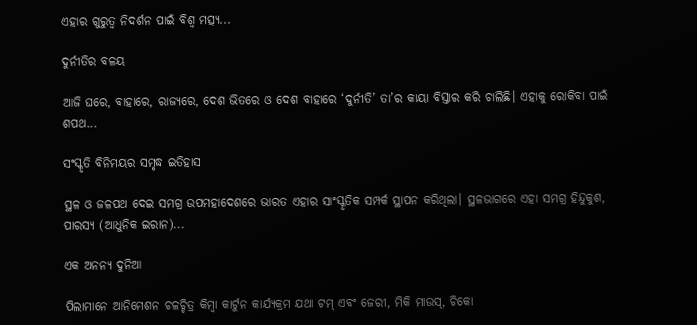ଏହାର ଗୁରୁତ୍ୱ ନିଦର୍ଶନ ପାଇଁ ବିଶ୍ୱ ମତ୍ସ୍ୟ...

ଦୁର୍ନୀତିର ବଳୟ

ଆଜି ଘରେ, ବାହାରେ, ରାଜ୍ୟରେ, ଦେଶ ଭିତରେ ଓ ଦେଶ ବାହାରେ ‘ଦୁର୍ନୀତି’ ତା’ର କାୟା ବିସ୍ତାର କରି ଚାଲିଛି। ଏହାକୁ ରୋକିବା ପାଇଁ ଶପଥ...

ସଂସ୍କୃତି ବିନିମୟର ସମୃଦ୍ଧ ଇତିହାସ

ସ୍ଥଳ ଓ ଜଳପଥ ଦେଇ ସମଗ୍ର ଉପମହାଦେଶରେ ଭାରତ ଏହାର ସାଂସ୍କୃତିକ ସମ୍ପର୍କ ସ୍ଥାପନ କରିଥିଲା। ସ୍ଥଳଭାଗରେ ଏହା ସମଗ୍ର ହିନ୍ଦୁକୁଶ, ପାରସ୍ୟ (ଆଧୁନିକ ଇରାନ)...

ଏକ ଅନନ୍ୟ ଦୁନିଆ

ପିଲାମାନେ ଆନିମେଶନ ଚଳଚ୍ଚିତ୍ର କିମ୍ବା କାର୍ଟୁନ କାର୍ଯ୍ୟକ୍ରମ ଯଥା ଟମ୍‌ ଏବଂ ଜେରୀ, ମିକି ମାଉସ୍‌, ଚିକୋ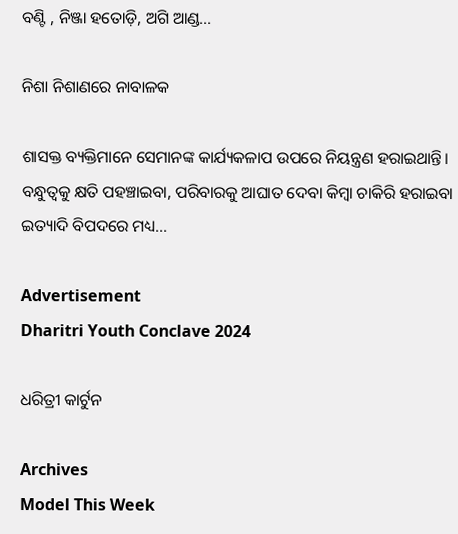ବଣ୍ଟି , ନିଞ୍ଜା ହତୋଡ଼ି, ଅଗି ଆଣ୍ଡ...

ନିଶା ନିଶାଣରେ ନାବାଳକ

ଶାସକ୍ତ ବ୍ୟକ୍ତିମାନେ ସେମାନଙ୍କ କାର୍ଯ୍ୟକଳାପ ଉପରେ ନିୟନ୍ତ୍ରଣ ହରାଇଥାନ୍ତି। ବନ୍ଧୁତ୍ୱକୁ କ୍ଷତି ପହଞ୍ଚାଇବା, ପରିବାରକୁ ଆଘାତ ଦେବା କିମ୍ବା ଚାକିରି ହରାଇବା ଇତ୍ୟାଦି ବିପଦରେ ମଧ୍ୟ...

Advertisement
Dharitri Youth Conclave 2024

ଧରିତ୍ରୀ କାର୍ଟୁନ

Archives
Model This Week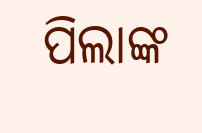ପିଲାଙ୍କ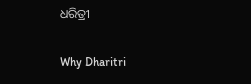ଧରିତ୍ରୀ

Why Dharitri